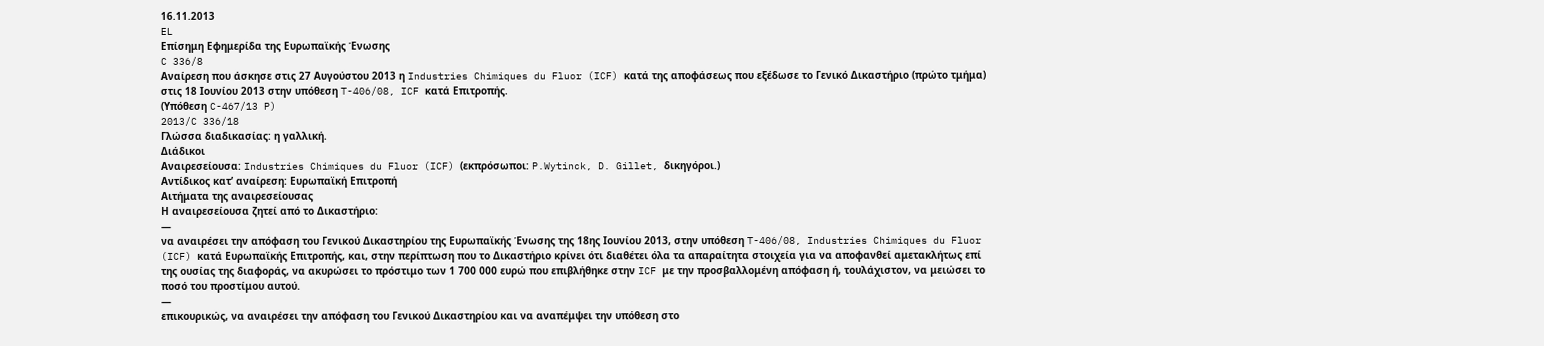16.11.2013
EL
Επίσημη Εφημερίδα της Ευρωπαϊκής Ένωσης
C 336/8
Αναίρεση που άσκησε στις 27 Αυγούστου 2013 η Industries Chimiques du Fluor (ICF) κατά της αποφάσεως που εξέδωσε το Γενικό Δικαστήριο (πρώτο τμήμα) στις 18 Ιουνίου 2013 στην υπόθεση T-406/08, ICF κατά Επιτροπής.
(Υπόθεση C-467/13 P)
2013/C 336/18
Γλώσσα διαδικασίας: η γαλλική.
Διάδικοι
Αναιρεσείουσα: Industries Chimiques du Fluor (ICF) (εκπρόσωποι: P.Wytinck, D. Gillet, δικηγόροι.)
Αντίδικος κατ’ αναίρεση: Ευρωπαϊκή Επιτροπή
Αιτήματα της αναιρεσείουσας
Η αναιρεσείουσα ζητεί από το Δικαστήριο:
—
να αναιρέσει την απόφαση του Γενικού Δικαστηρίου της Ευρωπαϊκής Ένωσης της 18ης Ιουνίου 2013, στην υπόθεση T-406/08, Industries Chimiques du Fluor (ICF) κατά Ευρωπαϊκής Επιτροπής, και, στην περίπτωση που το Δικαστήριο κρίνει ότι διαθέτει όλα τα απαραίτητα στοιχεία για να αποφανθεί αμετακλήτως επί της ουσίας της διαφοράς, να ακυρώσει το πρόστιμο των 1 700 000 ευρώ που επιβλήθηκε στην ICF με την προσβαλλομένη απόφαση ή, τουλάχιστον, να μειώσει το ποσό του προστίμου αυτού.
—
επικουρικώς, να αναιρέσει την απόφαση του Γενικού Δικαστηρίου και να αναπέμψει την υπόθεση στο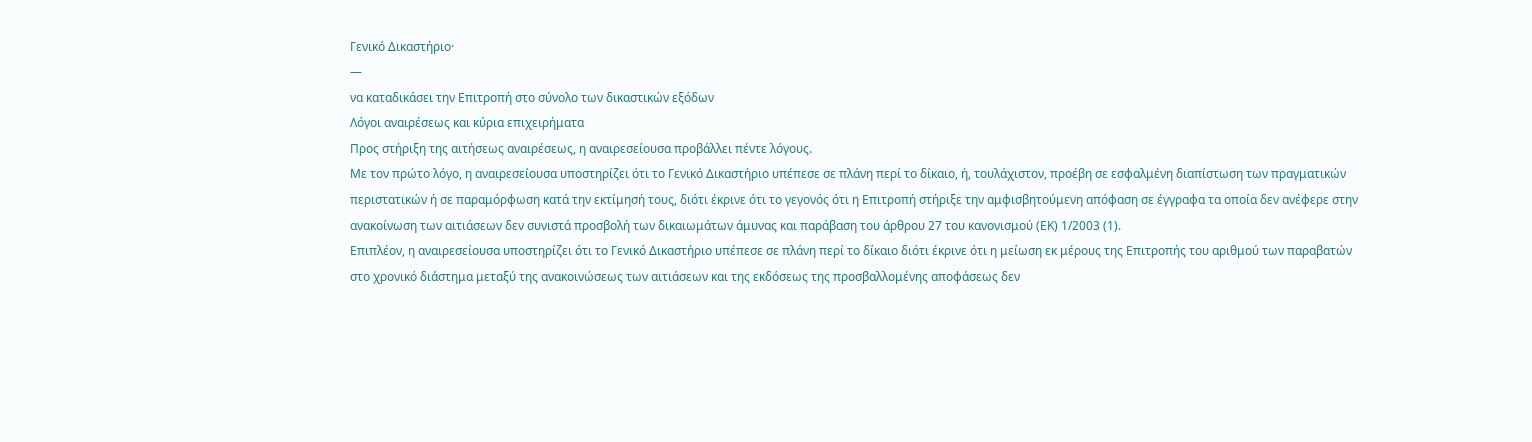Γενικό Δικαστήριο·
—
να καταδικάσει την Επιτροπή στο σύνολο των δικαστικών εξόδων
Λόγοι αναιρέσεως και κύρια επιχειρήματα
Προς στήριξη της αιτήσεως αναιρέσεως, η αναιρεσείουσα προβάλλει πέντε λόγους.
Με τον πρώτο λόγο, η αναιρεσείουσα υποστηρίζει ότι το Γενικό Δικαστήριο υπέπεσε σε πλάνη περί το δίκαιο, ή, τουλάχιστον, προέβη σε εσφαλμένη διαπίστωση των πραγματικών περιστατικών ή σε παραμόρφωση κατά την εκτίμησή τους, διότι έκρινε ότι το γεγονός ότι η Επιτροπή στήριξε την αμφισβητούμενη απόφαση σε έγγραφα τα οποία δεν ανέφερε στην ανακοίνωση των αιτιάσεων δεν συνιστά προσβολή των δικαιωμάτων άμυνας και παράβαση του άρθρου 27 του κανονισμού (ΕΚ) 1/2003 (1).
Επιπλέον, η αναιρεσείουσα υποστηρίζει ότι το Γενικό Δικαστήριο υπέπεσε σε πλάνη περί το δίκαιο διότι έκρινε ότι η μείωση εκ μέρους της Επιτροπής του αριθμού των παραβατών στο χρονικό διάστημα μεταξύ της ανακοινώσεως των αιτιάσεων και της εκδόσεως της προσβαλλομένης αποφάσεως δεν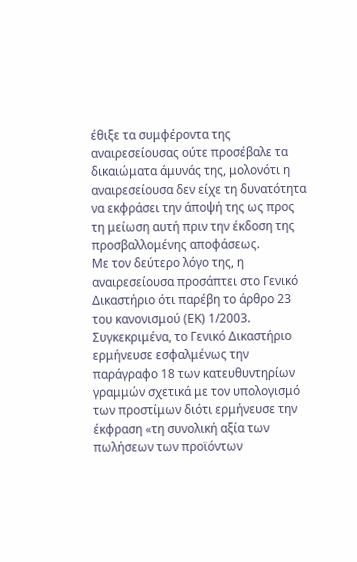έθιξε τα συμφέροντα της αναιρεσείουσας ούτε προσέβαλε τα δικαιώματα άμυνάς της, μολονότι η αναιρεσείουσα δεν είχε τη δυνατότητα να εκφράσει την άποψή της ως προς τη μείωση αυτή πριν την έκδοση της προσβαλλομένης αποφάσεως.
Με τον δεύτερο λόγο της, η αναιρεσείουσα προσάπτει στο Γενικό Δικαστήριο ότι παρέβη το άρθρο 23 του κανονισμού (ΕΚ) 1/2003. Συγκεκριμένα, το Γενικό Δικαστήριο ερμήνευσε εσφαλμένως την παράγραφο 18 των κατευθυντηρίων γραμμών σχετικά με τον υπολογισμό των προστίμων διότι ερμήνευσε την έκφραση «τη συνολική αξία των πωλήσεων των προϊόντων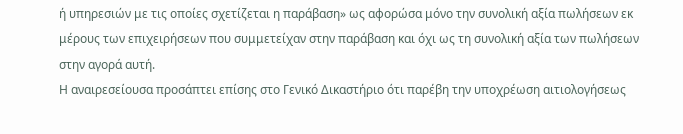ή υπηρεσιών με τις οποίες σχετίζεται η παράβαση» ως αφορώσα μόνο την συνολική αξία πωλήσεων εκ μέρους των επιχειρήσεων που συμμετείχαν στην παράβαση και όχι ως τη συνολική αξία των πωλήσεων στην αγορά αυτή.
Η αναιρεσείουσα προσάπτει επίσης στο Γενικό Δικαστήριο ότι παρέβη την υποχρέωση αιτιολογήσεως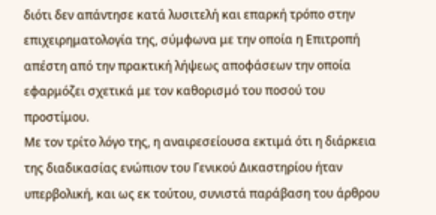διότι δεν απάντησε κατά λυσιτελή και επαρκή τρόπο στην επιχειρηματολογία της, σύμφωνα με την οποία η Επιτροπή απέστη από την πρακτική λήψεως αποφάσεων την οποία εφαρμόζει σχετικά με τον καθορισμό του ποσού του προστίμου.
Με τον τρίτο λόγο της, η αναιρεσείουσα εκτιμά ότι η διάρκεια της διαδικασίας ενώπιον του Γενικού Δικαστηρίου ήταν υπερβολική, και ως εκ τούτου, συνιστά παράβαση του άρθρου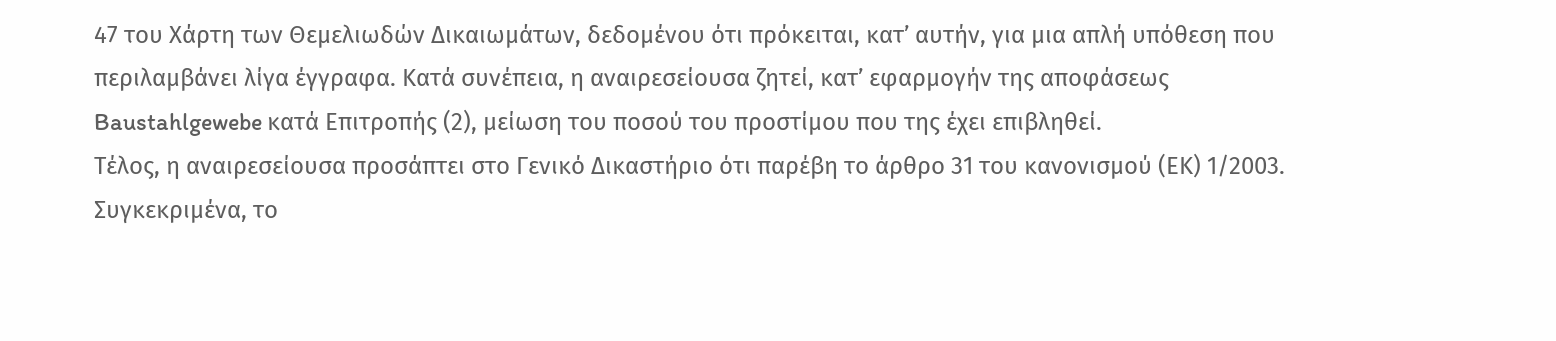47 του Χάρτη των Θεμελιωδών Δικαιωμάτων, δεδομένου ότι πρόκειται, κατ’ αυτήν, για μια απλή υπόθεση που περιλαμβάνει λίγα έγγραφα. Κατά συνέπεια, η αναιρεσείουσα ζητεί, κατ’ εφαρμογήν της αποφάσεως Baustahlgewebe κατά Επιτροπής (2), μείωση του ποσού του προστίμου που της έχει επιβληθεί.
Τέλος, η αναιρεσείουσα προσάπτει στο Γενικό Δικαστήριο ότι παρέβη το άρθρο 31 του κανονισμού (ΕΚ) 1/2003. Συγκεκριμένα, το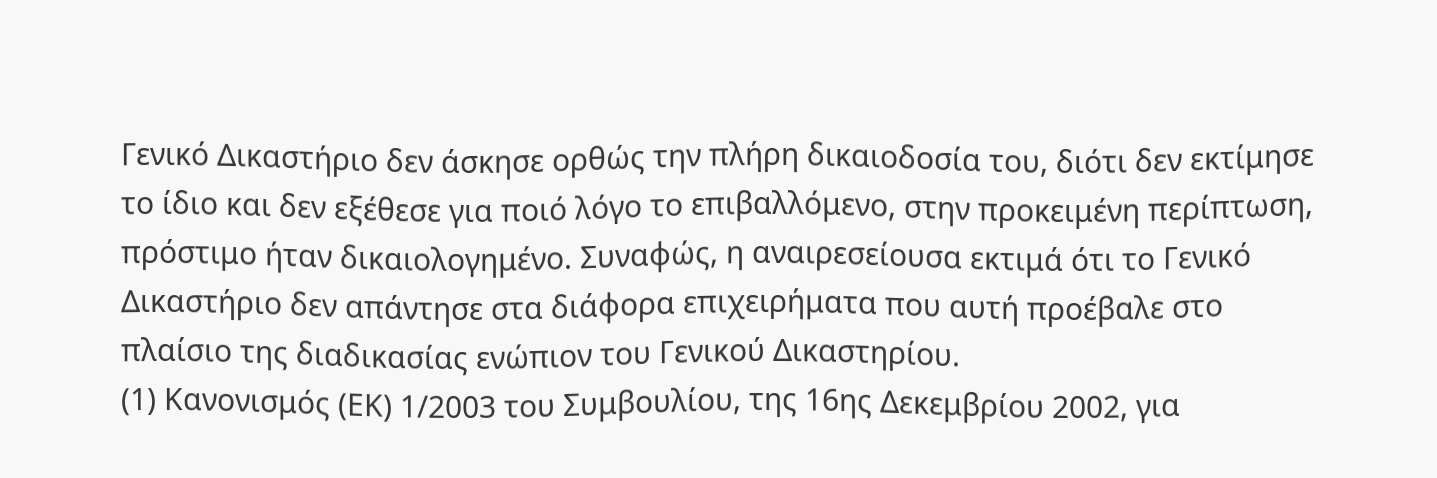Γενικό Δικαστήριο δεν άσκησε ορθώς την πλήρη δικαιοδοσία του, διότι δεν εκτίμησε το ίδιο και δεν εξέθεσε για ποιό λόγο το επιβαλλόμενο, στην προκειμένη περίπτωση, πρόστιμο ήταν δικαιολογημένο. Συναφώς, η αναιρεσείουσα εκτιμά ότι το Γενικό Δικαστήριο δεν απάντησε στα διάφορα επιχειρήματα που αυτή προέβαλε στο πλαίσιο της διαδικασίας ενώπιον του Γενικού Δικαστηρίου.
(1) Κανονισμός (ΕΚ) 1/2003 του Συμβουλίου, της 16ης Δεκεμβρίου 2002, για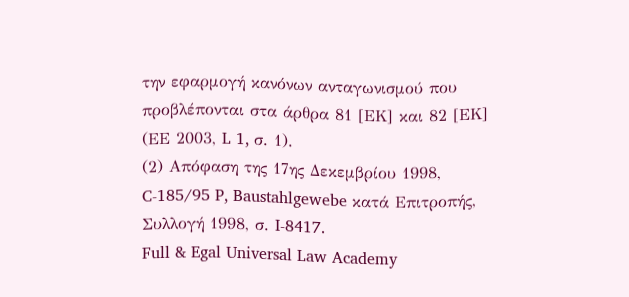την εφαρμογή κανόνων ανταγωνισμού που προβλέπονται στα άρθρα 81 [ΕΚ] και 82 [ΕΚ] (ΕΕ 2003, L 1, σ. 1).
(2) Απόφαση της 17ης Δεκεμβρίου 1998, C-185/95 P, Baustahlgewebe κατά Επιτροπής, Συλλογή 1998, σ. I-8417.
Full & Egal Universal Law Academy